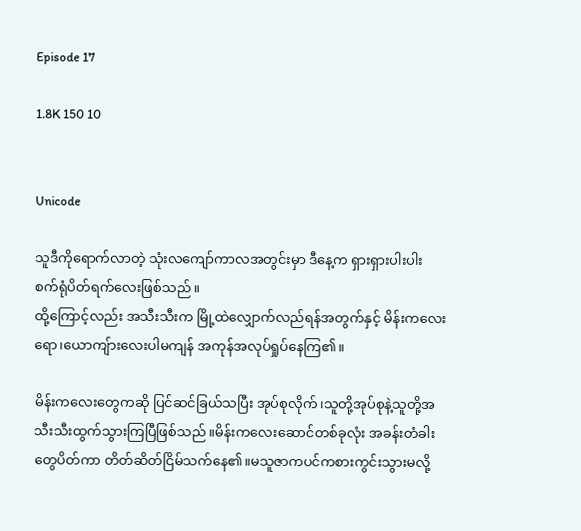Episode 17

1.8K 150 10


Unicode

သူဒီကိုရောက်လာတဲ့ သုံးလကျော်ကာလအတွင်းမှာ ဒီနေ့က ရှားရှားပါးပါး စက်ရုံပိတ်ရက်လေးဖြစ်သည်။
ထို့ကြောင့်လည်း အသီးသီးက မြို့ထဲလျှောက်လည်ရန်အတွက်နှင့် မိန်းကလေးရော၊ယောကျ်ားလေးပါမကျန် အကုန်အလုပ်ရှုပ်နေကြ၏။

မိန်းကလေးတွေကဆို ပြင်ဆင်ခြယ်သပြီး အုပ်စုလိုက်၊သူတို့အုပ်စုနဲ့သူတို့အသီးသီးထွက်သွားကြပြီဖြစ်သည်။မိန်းကလေးဆောင်တစ်ခုလုံး အခန်းတံခါးတွေပိတ်ကာ တိတ်ဆိတ်ငြိမ်သက်နေ၏။မသူဇာကပင်ကစားကွင်းသွားမလို့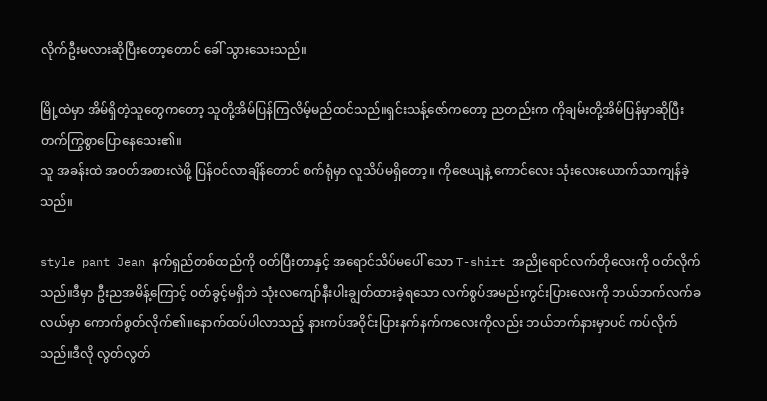လိုက်ဦးမလားဆိုပြီးတော့တောင် ခေါ် သွားသေးသည်။

မြို့ထဲမှာ အိမ်ရှိတဲ့သူတွေကတော့ သူတို့အိမ်ပြန်ကြလိမ့်မည်ထင်သည်။ရှင်းသန့်ဇော်ကတော့ ညတည်းက ကိုချမ်းတို့အိမ်ပြန်မှာဆိုပြီး တက်ကြွစွာပြောနေသေး၏။
သူ အခန်းထဲ အဝတ်အစားလဲဖို့ ပြန်ဝင်လာချိန်တောင် စက်ရုံမှာ လူသိပ်မရှိတော့။ ကိုဇေယျနဲ့ ကောင်လေး သုံးလေးယောက်သာကျန်ခဲ့သည်။

style pant Jean နက်ရှည်တစ်ထည်ကို ဝတ်ပြီးတာနှင့် အရောင်သိပ်မပေါ် သော T-shirt အညိုရောင်လက်တိုလေးကို ဝတ်လိုက်သည်။ဒီမှာ ဦးညအမိန့်ကြောင့် ဝတ်ခွင့်မရှိဘဲ သုံးလကျော်နီးပါးချွတ်ထားခဲ့ရသော လက်စွပ်အမည်းကွင်းပြားလေးကို ဘယ်ဘက်လက်ခလယ်မှာ ကောက်စွတ်လိုက်၏။နောက်ထပ်ပါလာသည့် နားကပ်အဝိုင်းပြားနက်နက်ကလေးကိုလည်း ဘယ်ဘက်နားမှာပင် ကပ်လိုက်သည်။ဒီလို လွတ်လွတ်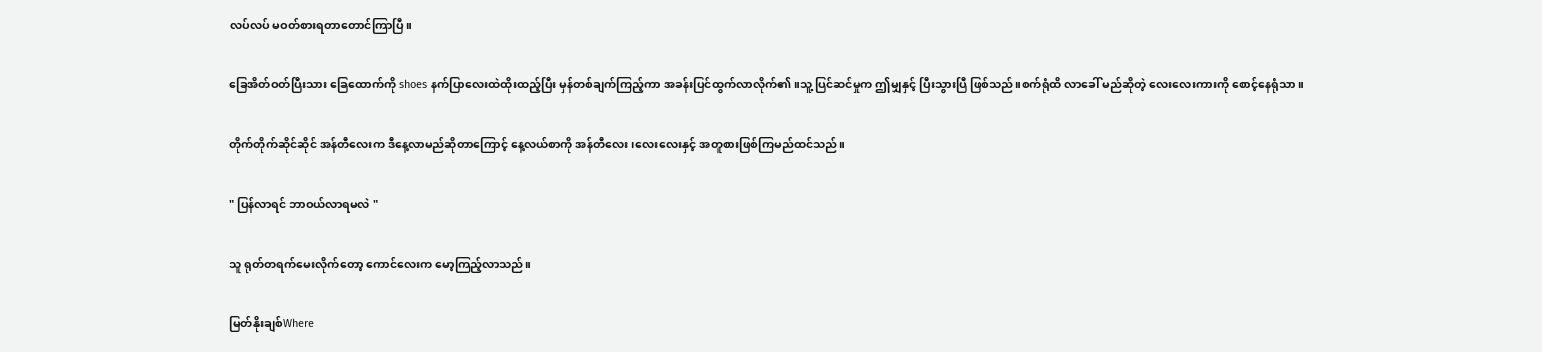လပ်လပ် မဝတ်စားရတာတောင်ကြာပြီ။

ခြေအိတ်ဝတ်ပြီးသား ခြေထောက်ကို shoes နက်ပြာလေးထဲထိုးထည့်ပြီး မှန်တစ်ချက်ကြည့်ကာ အခန်းပြင်ထွက်လာလိုက်၏။သူ့ပြင်ဆင်မှုက ဤမျှနှင့် ပြီးသွားပြီ ဖြစ်သည်။စက်ရုံထိ လာခေါ် မည်ဆိုတဲ့ လေးလေးကားကို စောင့်နေရုံသာ။

တိုက်တိုက်ဆိုင်ဆိုင် အန်တီလေးက ဒီနေ့လာမည်ဆိုတာကြောင့် နေ့လယ်စာကို အန်တီလေး၊လေးလေးနှင့် အတူစားဖြစ်ကြမည်ထင်သည်။

" ပြန်လာရင် ဘာဝယ်လာရမလဲ "

သူ ရုတ်တရက်မေးလိုက်တော့ ကောင်လေးက မော့ကြည့်လာသည်။

မြတ်နိုးချစ်Where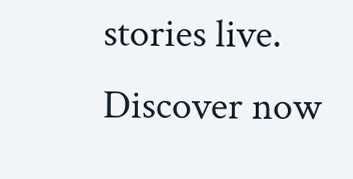stories live. Discover now